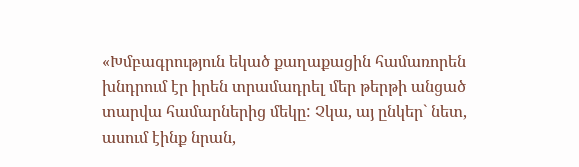«Խմբագրություն եկած քաղաքացին համառորեն խնդրում էր իրեն տրամադրել մեր թերթի անցած տարվա համարներից մեկը: Չկա, այ ընկեր` նետ, ասում էինք նրան,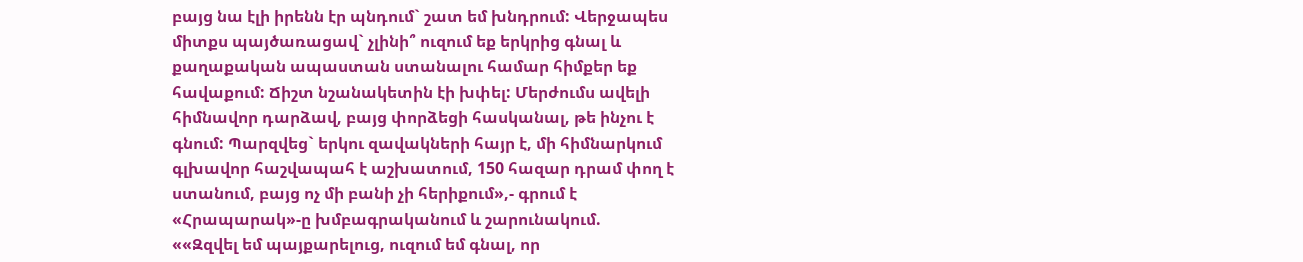բայց նա էլի իրենն էր պնդում` շատ եմ խնդրում: Վերջապես միտքս պայծառացավ` չլինի՞ ուզում եք երկրից գնալ և քաղաքական ապաստան ստանալու համար հիմքեր եք հավաքում: Ճիշտ նշանակետին էի խփել: Մերժումս ավելի հիմնավոր դարձավ, բայց փորձեցի հասկանալ, թե ինչու է գնում: Պարզվեց` երկու զավակների հայր է, մի հիմնարկում գլխավոր հաշվապահ է աշխատում, 150 հազար դրամ փող է ստանում, բայց ոչ մի բանի չի հերիքում»,- գրում է «Հրապարակ»-ը խմբագրականում և շարունակում.
««Զզվել եմ պայքարելուց, ուզում եմ գնալ, որ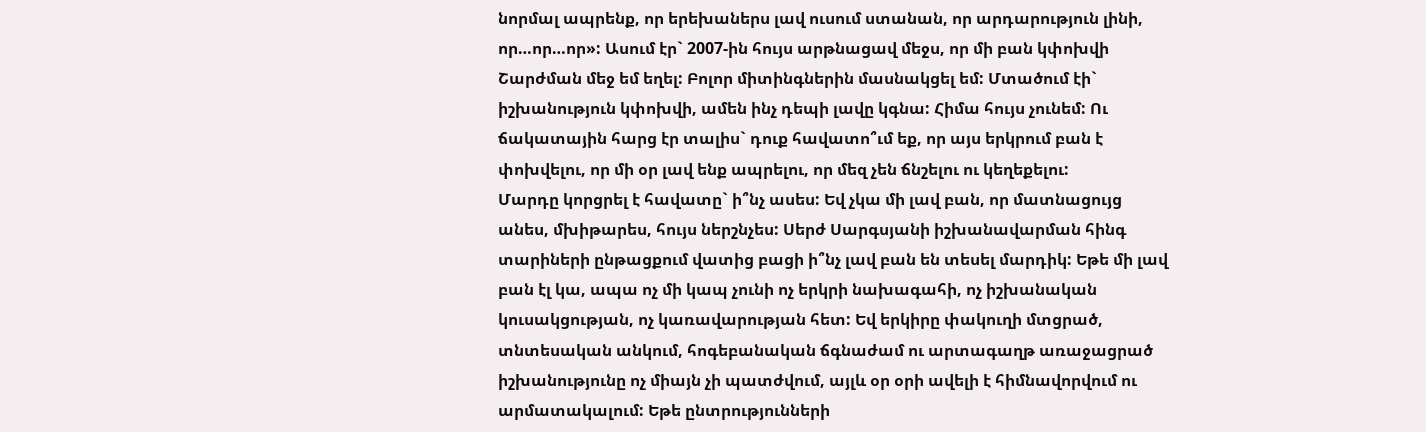նորմալ ապրենք, որ երեխաներս լավ ուսում ստանան, որ արդարություն լինի, որ…որ…որ»: Ասում էր` 2007-ին հույս արթնացավ մեջս, որ մի բան կփոխվի Շարժման մեջ եմ եղել: Բոլոր միտինգներին մասնակցել եմ: Մտածում էի` իշխանություն կփոխվի, ամեն ինչ դեպի լավը կգնա: Հիմա հույս չունեմ: Ու ճակատային հարց էր տալիս` դուք հավատո՞ւմ եք, որ այս երկրում բան է փոխվելու, որ մի օր լավ ենք ապրելու, որ մեզ չեն ճնշելու ու կեղեքելու:
Մարդը կորցրել է հավատը` ի՞նչ ասես: Եվ չկա մի լավ բան, որ մատնացույց անես, մխիթարես, հույս ներշնչես: Սերժ Սարգսյանի իշխանավարման հինգ տարիների ընթացքում վատից բացի ի՞նչ լավ բան են տեսել մարդիկ: Եթե մի լավ բան էլ կա, ապա ոչ մի կապ չունի ոչ երկրի նախագահի, ոչ իշխանական կուսակցության, ոչ կառավարության հետ: Եվ երկիրը փակուղի մտցրած, տնտեսական անկում, հոգեբանական ճգնաժամ ու արտագաղթ առաջացրած իշխանությունը ոչ միայն չի պատժվում, այլև օր օրի ավելի է հիմնավորվում ու արմատակալում: Եթե ընտրությունների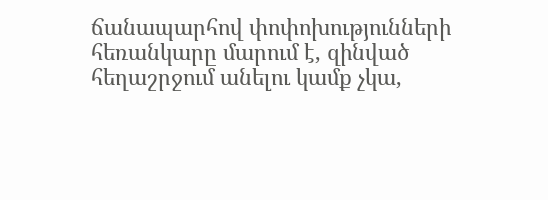ճանապարհով փոփոխությունների հեռանկարը մարում է, զինված հեղաշրջում անելու կամք չկա,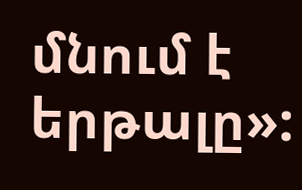մնում է երթալը»: